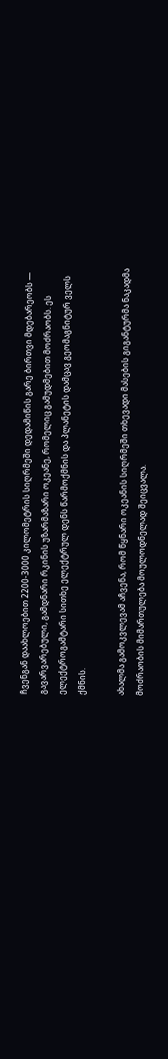ჩვენგან დაახლოებით 2200-3000 კილომეტრის სიღრმეში დედამიწის გარე ბირთვი მდებარეობს — გავარვარებული, გამდნარი რკინის უზარმაზარი ოკეანე, რომელიც გამუდმებით მოძრაობს. ეს ელექტროგამტარი სითხე ელექტრულ დენს წარმოქმნის და პლანეტის დამცავ გეომაგნიტურ ველს ქმნის.

ახალმა გამოკვლევამ აჩვენა, რომ წყნარი ოკეანის სიღრმეში თხევადი მასების გიგანტურმა ნაკადმა მოძრაობის მიმართულება მოულოდნელად შეიცვალა.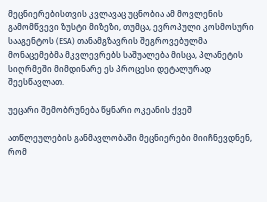მეცნიერებისთვის კვლავაც უცნობია ამ მოვლენის გამომწვევი ზუსტი მიზეზი, თუმცა, ევროპული კოსმოსური სააგენტოს (ESA) თანამგზავრის შეგროვებულმა მონაცემებმა მკვლევრებს საშუალება მისცა, პლანეტის სიღრმეში მიმდინარე ეს პროცესი დეტალურად შეესწავლათ.

უეცარი შემობრუნება წყნარი ოკეანის ქვეშ

ათწლეულების განმავლობაში მეცნიერები მიიჩნევდნენ, რომ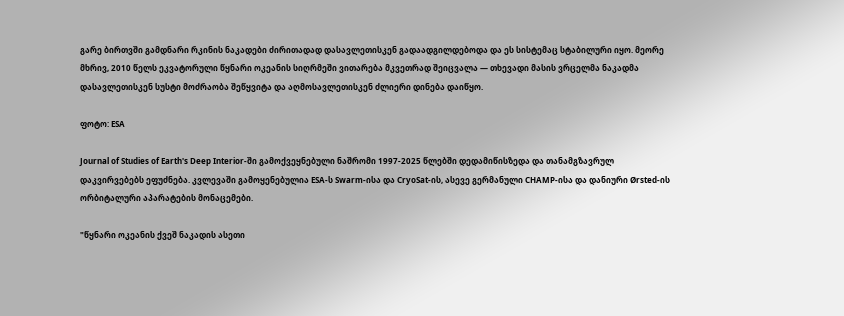გარე ბირთვში გამდნარი რკინის ნაკადები ძირითადად დასავლეთისკენ გადაადგილდებოდა და ეს სისტემაც სტაბილური იყო. მეორე მხრივ, 2010 წელს ეკვატორული წყნარი ოკეანის სიღრმეში ვითარება მკვეთრად შეიცვალა — თხევადი მასის ვრცელმა ნაკადმა დასავლეთისკენ სუსტი მოძრაობა შეწყვიტა და აღმოსავლეთისკენ ძლიერი დინება დაიწყო.

ფოტო: ESA

Journal of Studies of Earth's Deep Interior-ში გამოქვეყნებული ნაშრომი 1997-2025 წლებში დედამიწისზედა და თანამგზავრულ დაკვირვებებს ეფუძნება. კვლევაში გამოყენებულია ESA-ს Swarm-ისა და CryoSat-ის, ასევე გერმანული CHAMP-ისა და დანიური Ørsted-ის ორბიტალური აპარატების მონაცემები.

"წყნარი ოკეანის ქვეშ ნაკადის ასეთი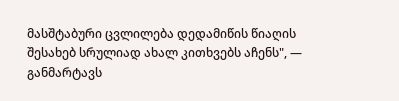მასშტაბური ცვლილება დედამიწის წიაღის შესახებ სრულიად ახალ კითხვებს აჩენს", — განმარტავს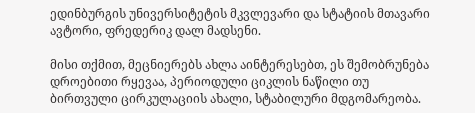ედინბურგის უნივერსიტეტის მკვლევარი და სტატიის მთავარი ავტორი, ფრედერიკ დალ მადსენი.

მისი თქმით, მეცნიერებს ახლა აინტერესებთ, ეს შემობრუნება დროებითი რყევაა, პერიოდული ციკლის ნაწილი თუ ბირთვული ცირკულაციის ახალი, სტაბილური მდგომარეობა.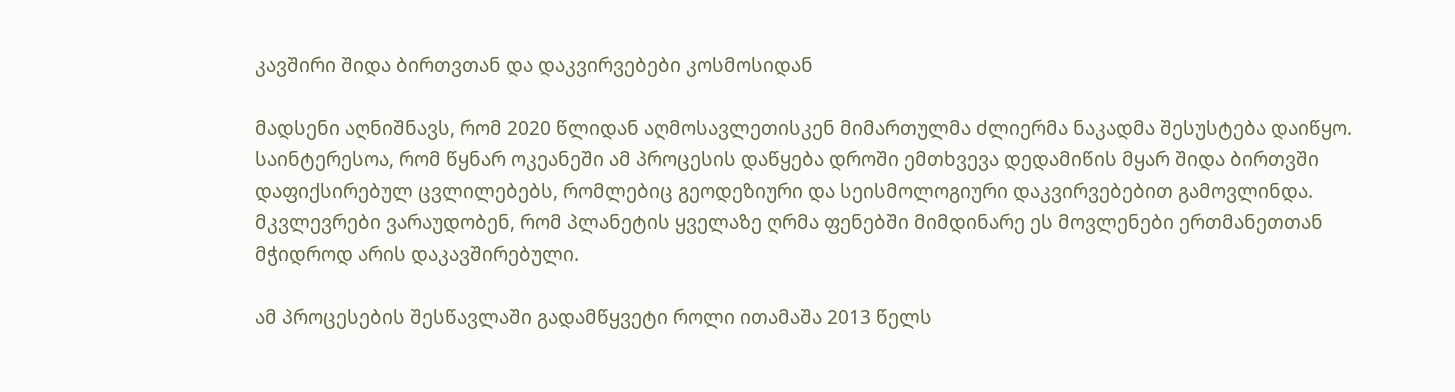კავშირი შიდა ბირთვთან და დაკვირვებები კოსმოსიდან

მადსენი აღნიშნავს, რომ 2020 წლიდან აღმოსავლეთისკენ მიმართულმა ძლიერმა ნაკადმა შესუსტება დაიწყო. საინტერესოა, რომ წყნარ ოკეანეში ამ პროცესის დაწყება დროში ემთხვევა დედამიწის მყარ შიდა ბირთვში დაფიქსირებულ ცვლილებებს, რომლებიც გეოდეზიური და სეისმოლოგიური დაკვირვებებით გამოვლინდა. მკვლევრები ვარაუდობენ, რომ პლანეტის ყველაზე ღრმა ფენებში მიმდინარე ეს მოვლენები ერთმანეთთან მჭიდროდ არის დაკავშირებული.

ამ პროცესების შესწავლაში გადამწყვეტი როლი ითამაშა 2013 წელს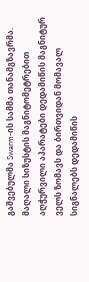გაშვებულმა Swarm-ის სამმა თანამგზავრმა. მაღალი სიზუსტის მაგნიტომეტრებით აღჭურვილი აპარატები დედამიწის მაგნიტურ ველს ზომავს და ბირთვიდან მომავალ სიგნალებს დედამიწის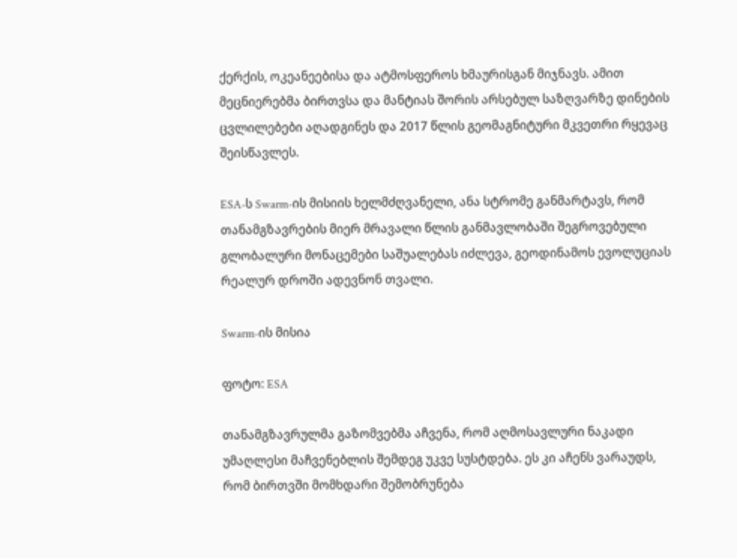ქერქის, ოკეანეებისა და ატმოსფეროს ხმაურისგან მიჯნავს. ამით მეცნიერებმა ბირთვსა და მანტიას შორის არსებულ საზღვარზე დინების ცვლილებები აღადგინეს და 2017 წლის გეომაგნიტური მკვეთრი რყევაც შეისწავლეს.

ESA-ს Swarm-ის მისიის ხელმძღვანელი, ანა სტრომე განმარტავს, რომ თანამგზავრების მიერ მრავალი წლის განმავლობაში შეგროვებული გლობალური მონაცემები საშუალებას იძლევა, გეოდინამოს ევოლუციას რეალურ დროში ადევნონ თვალი.

Swarm-ის მისია

ფოტო: ESA

თანამგზავრულმა გაზომვებმა აჩვენა, რომ აღმოსავლური ნაკადი უმაღლესი მაჩვენებლის შემდეგ უკვე სუსტდება. ეს კი აჩენს ვარაუდს, რომ ბირთვში მომხდარი შემობრუნება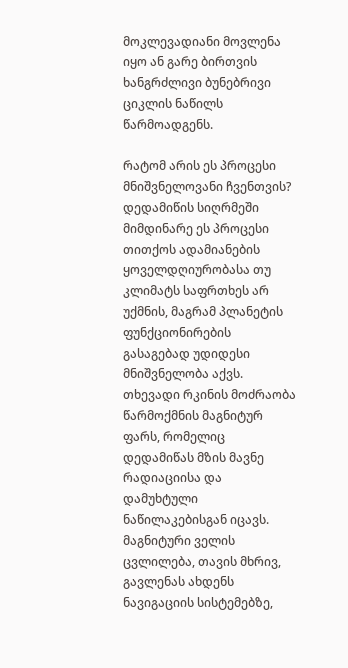მოკლევადიანი მოვლენა იყო ან გარე ბირთვის ხანგრძლივი ბუნებრივი ციკლის ნაწილს წარმოადგენს.

რატომ არის ეს პროცესი მნიშვნელოვანი ჩვენთვის? დედამიწის სიღრმეში მიმდინარე ეს პროცესი თითქოს ადამიანების ყოველდღიურობასა თუ კლიმატს საფრთხეს არ უქმნის, მაგრამ პლანეტის ფუნქციონირების გასაგებად უდიდესი მნიშვნელობა აქვს. თხევადი რკინის მოძრაობა წარმოქმნის მაგნიტურ ფარს, რომელიც დედამიწას მზის მავნე რადიაციისა და დამუხტული ნაწილაკებისგან იცავს. მაგნიტური ველის ცვლილება, თავის მხრივ, გავლენას ახდენს ნავიგაციის სისტემებზე,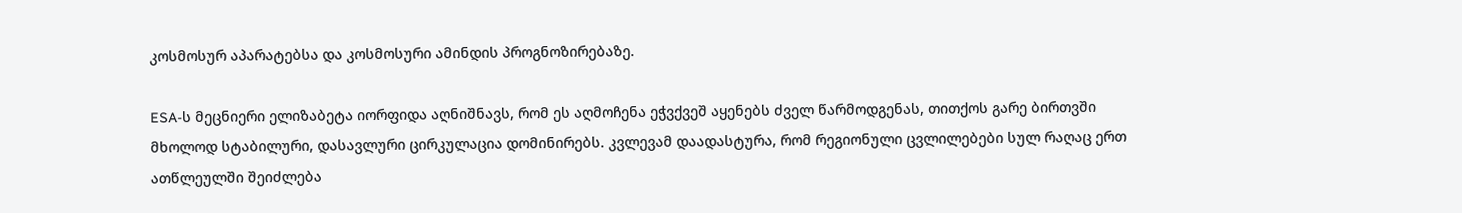კოსმოსურ აპარატებსა და კოსმოსური ამინდის პროგნოზირებაზე.

ESA-ს მეცნიერი ელიზაბეტა იორფიდა აღნიშნავს, რომ ეს აღმოჩენა ეჭვქვეშ აყენებს ძველ წარმოდგენას, თითქოს გარე ბირთვში მხოლოდ სტაბილური, დასავლური ცირკულაცია დომინირებს. კვლევამ დაადასტურა, რომ რეგიონული ცვლილებები სულ რაღაც ერთ ათწლეულში შეიძლება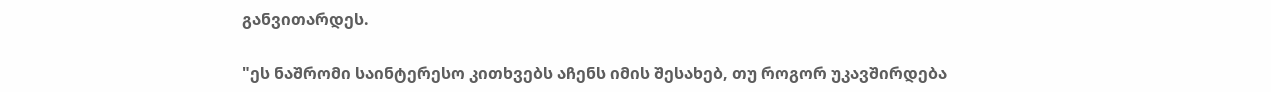განვითარდეს.

"ეს ნაშრომი საინტერესო კითხვებს აჩენს იმის შესახებ, თუ როგორ უკავშირდება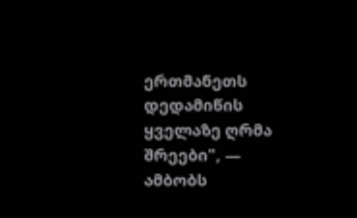ერთმანეთს დედამიწის ყველაზე ღრმა შრეები", — ამბობს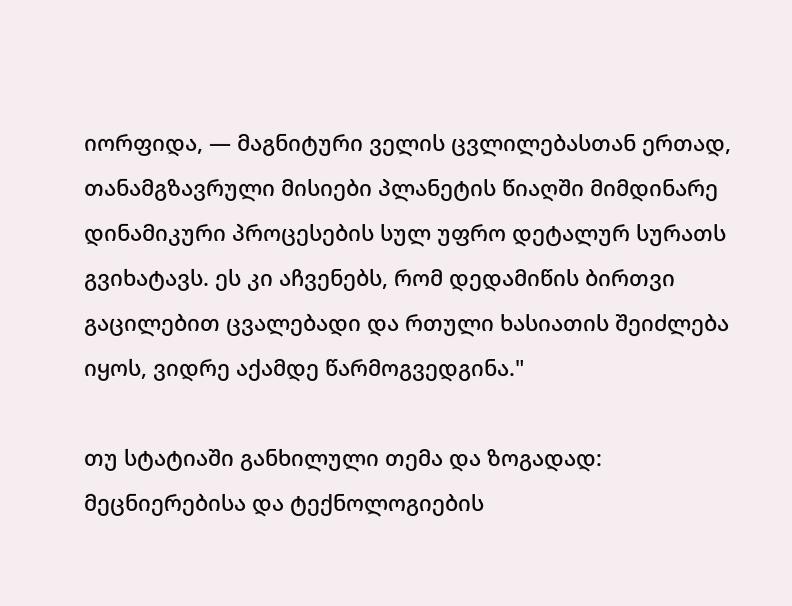იორფიდა, — მაგნიტური ველის ცვლილებასთან ერთად, თანამგზავრული მისიები პლანეტის წიაღში მიმდინარე დინამიკური პროცესების სულ უფრო დეტალურ სურათს გვიხატავს. ეს კი აჩვენებს, რომ დედამიწის ბირთვი გაცილებით ცვალებადი და რთული ხასიათის შეიძლება იყოს, ვიდრე აქამდე წარმოგვედგინა."

თუ სტატიაში განხილული თემა და ზოგადად: მეცნიერებისა და ტექნოლოგიების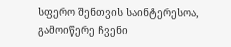სფერო შენთვის საინტერესოა, გამოიწერე ჩვენი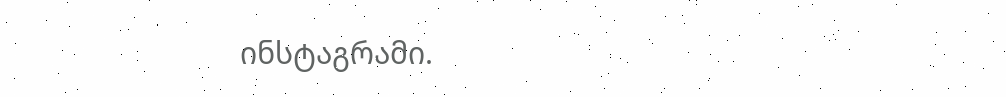ინსტაგრამი.